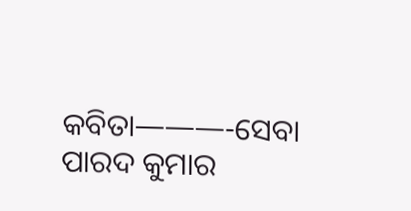କବିତା———-ସେବା
ପାରଦ କୁମାର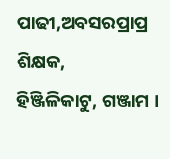ପାଢୀ,ଅବସରପ୍ରାପ୍ର ଶିକ୍ଷକ,
ହିଞ୍ଜିଳିକାଟୁ, ଗଞ୍ଜାମ ।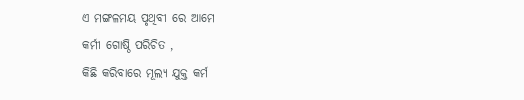ଏ ମଙ୍ଗଳମୟ ପୃଥିବୀ ରେ ଆମେ
କର୍ମୀ ଗୋଷ୍ଠି ପରିଚିତ ,
କିଛି କରିବାରେ ମୂଲ୍ଯ ଯୁକ୍ତ କର୍ମ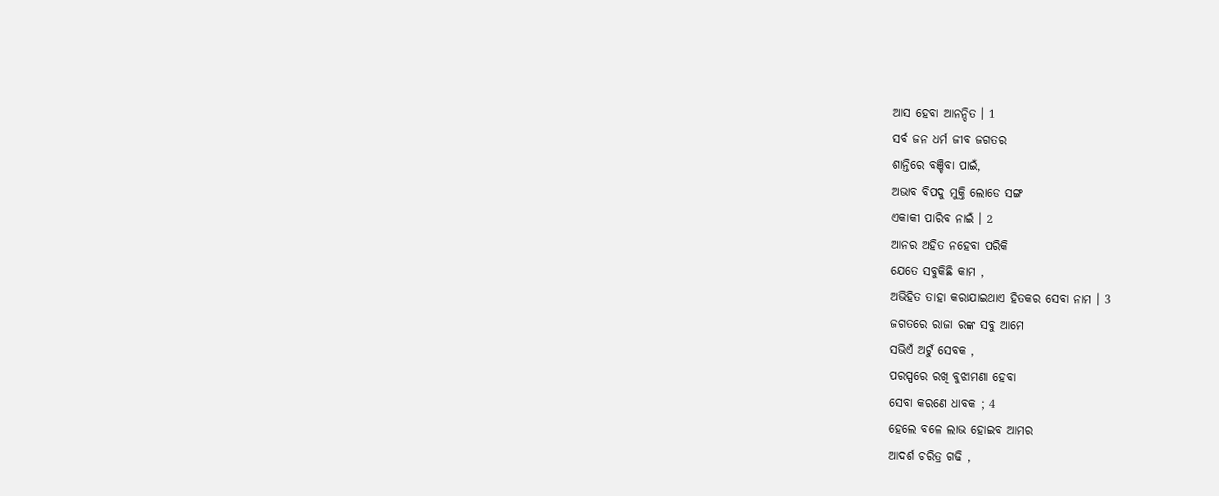ଆସ ହେବା ଆନନ୍ଦିତ । 1
ସର୍ବ ଜନ ଧର୍ମ ଜୀବ ଜଗତର
ଶାନ୍ତିରେ ବଞ୍ଚିବା ପାଇଁ,
ଅଭାବ ବିପଦୁ ମୁକ୍ତି ଲୋଡେ ସଙ୍ଗ
ଏକାକୀ ପାରିବ ନାଇଁ । 2
ଆନର ଅହିତ ନହେବା ପରିକି
ଯେତେ ସବୁକିଛି କାମ ,
ଅଭିହିତ ତାହା କରାଯାଇଥାଏ ହିତକର ସେବା ନାମ । 3
ଜଗତରେ ରାଜା ରଙ୍କ ସବୁ ଆମେ
ସଭିଏଁ ଅଟୁଁ ସେବକ ,
ପରସ୍ପରେ ରଖି ବୁଝାମଣା ହେବା
ସେବା କରଣେ ଧାବକ ; 4
ହେଲେ ବଳେ ଲାଭ ହୋଇବ ଆମର
ଆଦର୍ଶ ଚରିତ୍ର ଗଢି ,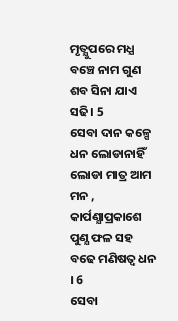ମୃତ୍ଯୁପରେ ମଧ୍ଯ ବଞ୍ଚେ ନାମ ଗୁଣ
ଶବ ସିନା ଯାଏ ସଢି। 5
ସେବା ଦାନ କଳ୍ପେ ଧନ ଲୋଡାନାହିଁ
ଲୋଡା ମାତ୍ର ଆମ ମନ ,
କାର୍ପଣ୍ଯାପ୍ରକାଶେ ପୁଣ୍ଯ ଫଳ ସହ
ବଢେ ମଣିଷତ୍ବ ଧନ । 6
ସେବା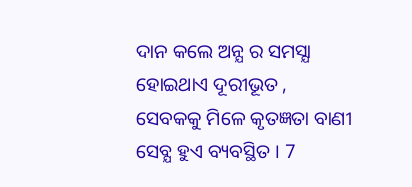ଦାନ କଲେ ଅନ୍ଯ ର ସମସ୍ଯା
ହୋଇଥାଏ ଦୂରୀଭୂତ ,
ସେବକକୁ ମିଳେ କୃତଜ୍ଞତା ବାଣୀ
ସେବ୍ଯ ହୁଏ ବ୍ୟବସ୍ଥିତ । 7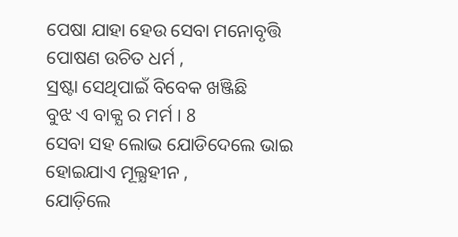ପେଷା ଯାହା ହେଉ ସେବା ମନୋବୃତ୍ତି
ପୋଷଣ ଉଚିତ ଧର୍ମ ,
ସ୍ରଷ୍ଟା ସେଥିପାଇଁ ବିବେକ ଖଞ୍ଜିଛି
ବୁଝ ଏ ବାକ୍ଯ ର ମର୍ମ । 8
ସେବା ସହ ଲୋଭ ଯୋଡିଦେଲେ ଭାଇ
ହୋଇଯାଏ ମୂଲ୍ଯହୀନ ,
ଯୋଡ଼ିଲେ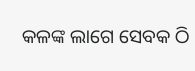କଳଙ୍କ ଲାଗେ ସେବକ ଠି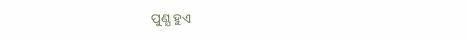ପୁଣ୍ଯ ହୁଏ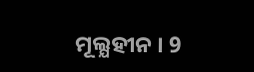ମୂଲ୍ଯହୀନ । 9